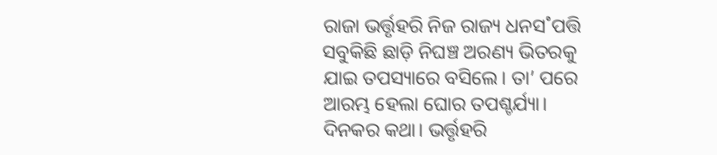ରାଜା ଭର୍ତ୍ତୃହରି ନିଜ ରାଜ୍ୟ ଧନସ˚ପତ୍ତି ସବୁକିଛି ଛାଡ଼ି ନିଘଞ୍ଚ ଅରଣ୍ୟ ଭିତରକୁ ଯାଇ ତପସ୍ୟାରେ ବସିଲେ। ତା’ ପରେ ଆରମ୍ଭ ହେଲା ଘୋର ତପଶ୍ଚର୍ଯ୍ୟା।
ଦିନକର କଥା। ଭର୍ତ୍ତୃହରି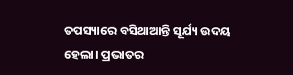ତପସ୍ୟାରେ ବସିଥାଆନ୍ତି ସୂର୍ଯ୍ୟ ଉଦୟ ହେଲା। ପ୍ରଭାତର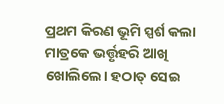ପ୍ରଥମ କିରଣ ଭୂମି ସ୍ପର୍ଶ କଲା ମାତ୍ରକେ ଭର୍ତ୍ତୃହରି ଆଖି ଖୋଲିଲେ। ହଠାତ୍ ସେଇ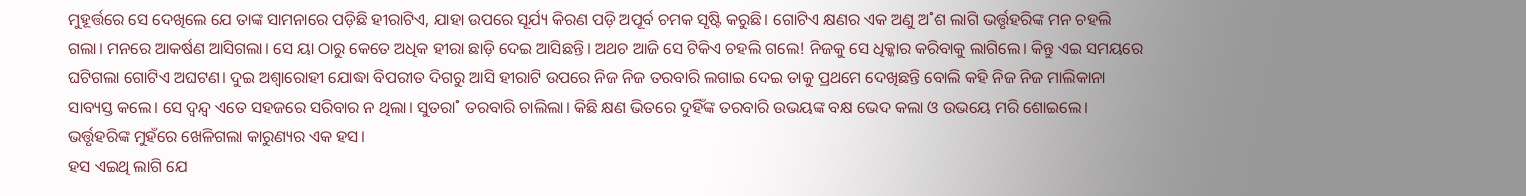ମୁହୂର୍ତ୍ତରେ ସେ ଦେଖିଲେ ଯେ ତାଙ୍କ ସାମନାରେ ପଡ଼ିଛି ହୀରାଟିଏ, ଯାହା ଉପରେ ସୂର୍ଯ୍ୟ କିରଣ ପଡ଼ି ଅପୂର୍ବ ଚମକ ସୃଷ୍ଟି କରୁଛି। ଗୋଟିଏ କ୍ଷଣର ଏକ ଅଣୁ ଅ˚ଶ ଲାଗି ଭର୍ତ୍ତୃହରିଙ୍କ ମନ ଚହଲି ଗଲା। ମନରେ ଆକର୍ଷଣ ଆସିଗଲା। ସେ ୟା ଠାରୁ କେତେ ଅଧିକ ହୀରା ଛାଡ଼ି ଦେଇ ଆସିଛନ୍ତି। ଅଥଚ ଆଜି ସେ ଟିକିଏ ଚହଲି ଗଲେ! ନିଜକୁ ସେ ଧିକ୍କାର କରିବାକୁ ଲାଗିଲେ। କିନ୍ତୁ ଏଇ ସମୟରେ ଘଟିଗଲା ଗୋଟିଏ ଅଘଟଣ। ଦୁଇ ଅଶ୍ବାରୋହୀ ଯୋଦ୍ଧା ବିପରୀତ ଦିଗରୁ ଆସି ହୀରାଟି ଉପରେ ନିଜ ନିଜ ତରବାରି ଲଗାଇ ଦେଇ ତାକୁ ପ୍ରଥମେ ଦେଖିଛନ୍ତି ବୋଲି କହି ନିଜ ନିଜ ମାଲିକାନା ସାବ୍ୟସ୍ତ କଲେ। ସେ ଦ୍ବନ୍ଦ୍ବ ଏତେ ସହଜରେ ସରିବାର ନ ଥିଲା। ସୁତରା˚ ତରବାରି ଚାଲିଲା। କିଛି କ୍ଷଣ ଭିତରେ ଦୁହିଁଙ୍କ ତରବାରି ଉଭୟଙ୍କ ବକ୍ଷ ଭେଦ କଲା ଓ ଉଭୟେ ମରି ଶୋଇଲେ।
ଭର୍ତ୍ତୃହରିଙ୍କ ମୁହଁରେ ଖେଳିଗଲା କାରୁଣ୍ୟର ଏକ ହସ।
ହସ ଏଇଥି ଲାଗି ଯେ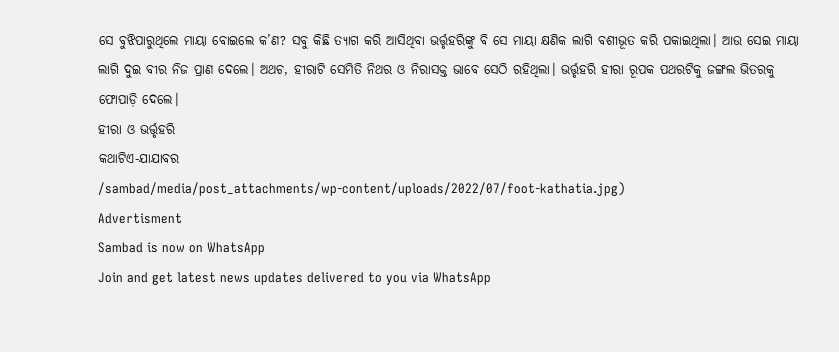ସେ ବୁଝିପାରୁଥିଲେ ମାୟା ବୋଇଲେ କ’ଣ? ସବୁ କିଛି ତ୍ୟାଗ କରି ଆସିଥିବା ଭର୍ତ୍ତୃହରିଙ୍କୁ ବି ସେ ମାୟା କ୍ଷଣିକ ଲାଗି ବଶୀଭୂତ କରି ପକାଇଥିଲା। ଆଉ ସେଇ ମାୟା ଲାଗି ଦୁଇ ବୀର ନିଜ ପ୍ରାଣ ଦେଲେ। ଅଥଚ, ହୀରାଟି ସେମିତି ନିଥର ଓ ନିରାସକ୍ତ ଭାବେ ସେଠି ରହିଥିଲା। ଭର୍ତ୍ତୃହରି ହୀରା ରୂପକ ପଥରଟିକୁ ଜଙ୍ଗଲ ଭିତରକୁ ଫୋପାଡ଼ି ଦେଲେ।
ହୀରା ଓ ଭର୍ତ୍ତୃହରି
କଥାଟିଏ-ଯାଯାବର
/sambad/media/post_attachments/wp-content/uploads/2022/07/foot-kathatia.jpg)
Advertisment
Sambad is now on WhatsApp
Join and get latest news updates delivered to you via WhatsApp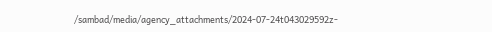/sambad/media/agency_attachments/2024-07-24t043029592z-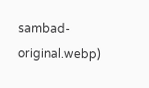sambad-original.webp)